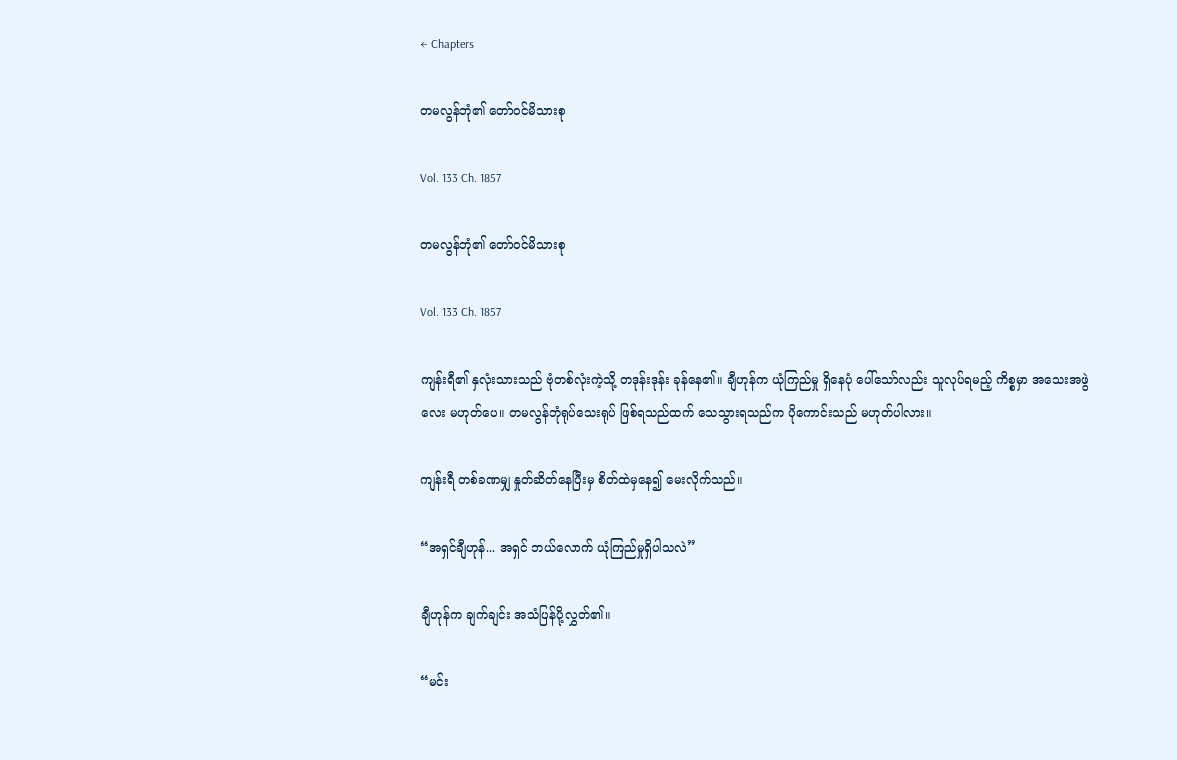← Chapters

တမလွန်ဘုံ၏ တော်ဝင်မိသားစု

Vol. 133 Ch. 1857

တမလွန်ဘုံ၏ တော်ဝင်မိသားစု

Vol. 133 Ch. 1857

ကျန်းရီ၏ နှလုံးသားသည် ဗုံတစ်လုံးကဲ့သို့ တဒုန်းဒုန်း ခုန်နေ၏။ ချီဟုန်က ယုံကြည်မှု ရှိနေပုံ ပေါ်သော်လည်း သူလုပ်ရမည့် ကိစ္စမှာ အသေးအဖွဲလေး မဟုတ်ပေ။ တမလွန်ဘုံရုပ်သေးရုပ် ဖြစ်ရသည်ထက် သေသွားရသည်က ပိုကောင်းသည် မဟုတ်ပါလား။

ကျန်းရီ တစ်ခဏမျှ နှုတ်ဆိတ်နေပြီးမှ စိတ်ထဲမှနေ၍ မေးလိုက်သည်။

“အရှင်ချီဟုန်... အရှင် ဘယ်လောက် ယုံကြည်မှုရှိပါသလဲ”

ချီဟုန်က ချက်ချင်း အသံပြန်ပို့လွှတ်၏။

“မင်း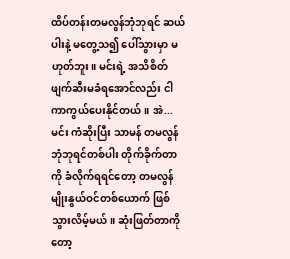ထိပ်တန်းတမလွန်ဘုံဘုရင် ဆယ်ပါးနဲ့ မတွေ့သ၍ ပေါ်သွားမှာ မဟုတ်ဘူး။ မင်းရဲ့ အသိစိတ် ဖျက်ဆီးမခံရအောင်လည်း ငါ ကာကွယ်ပေးနိုင်တယ်။ အဲ... မင်း ကံဆိုးပြီး သာမန် တမလွန်ဘုံဘုရင်တစ်ပါး တိုက်ခိုက်တာကို ခံလိုက်ရရင်တော့ တမလွန်မျိုးနွယ်ဝင်တစ်ယောက် ဖြစ်သွားလိမ့်မယ်။ ဆုံးဖြတ်တာကိုတော့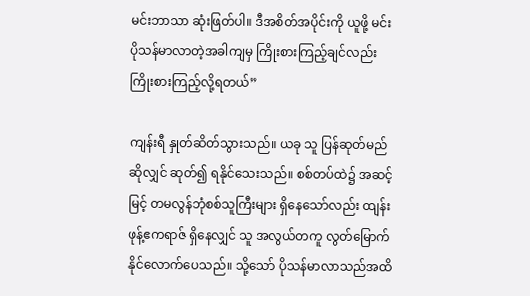မင်းဘာသာ ဆုံးဖြတ်ပါ။ ဒီအစိတ်အပိုင်းကို ယူဖို့ မင်း ပိုသန်မာလာတဲ့အခါကျမှ ကြိုးစားကြည့်ချင်လည်း ကြိုးစားကြည့်လို့ရတယ်”

ကျန်းရီ နှုတ်ဆိတ်သွားသည်။ ယခု သူ ပြန်ဆုတ်မည်ဆိုလျှင် ဆုတ်၍ ရနိုင်သေးသည်။ စစ်တပ်ထဲ၌ အဆင့်မြင့် တမလွန်ဘုံစစ်သူကြီးများ ရှိနေသော်လည်း ထျန်းဖုန့်ဧကရာဇ် ရှိနေလျှင် သူ အလွယ်တကူ လွတ်မြောက်နိုင်လောက်ပေသည်။ သို့သော် ပိုသန်မာလာသည်အထိ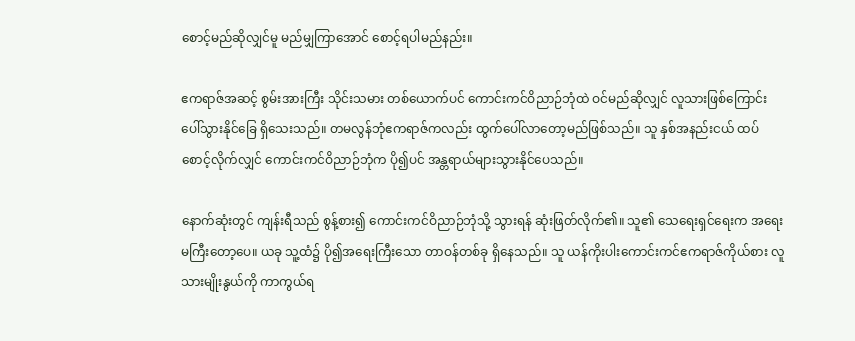စောင့်မည်ဆိုလျှင်မူ မည်မျှကြာအောင် စောင့်ရပါမည်နည်း။

ဧကရာဇ်အဆင့် စွမ်းအားကြီး သိုင်းသမား တစ်ယောက်ပင် ကောင်းကင်ဝိညာဉ်ဘုံထဲ ဝင်မည်ဆိုလျှင် လူသားဖြစ်ကြောင်း ပေါ်သွားနိုင်ခြေ ရှိသေးသည်။ တမလွန်ဘုံဧကရာဇ်ကလည်း ထွက်ပေါ်လာတော့မည်ဖြစ်သည်။ သူ နှစ်အနည်းငယ် ထပ်စောင့်လိုက်လျှင် ကောင်းကင်ဝိညာဉ်ဘုံက ပို၍ပင် အန္တရာယ်များသွားနိုင်ပေသည်။

နောက်ဆုံးတွင် ကျန်းရီသည် စွန့်စား၍ ကောင်းကင်ဝိညာဉ်ဘုံသို့ သွားရန် ဆုံးဖြတ်လိုက်၏။ သူ၏ သေရေးရှင်ရေးက အရေးမကြီးတော့ပေ။ ယခု သူ့ထံ၌ ပို၍အရေးကြီးသော တာဝန်တစ်ခု ရှိနေသည်။ သူ ယန်ကိုးပါးကောင်းကင်ဧကရာဇ်ကိုယ်စား လူသားမျိုးနွယ်ကို ကာကွယ်ရ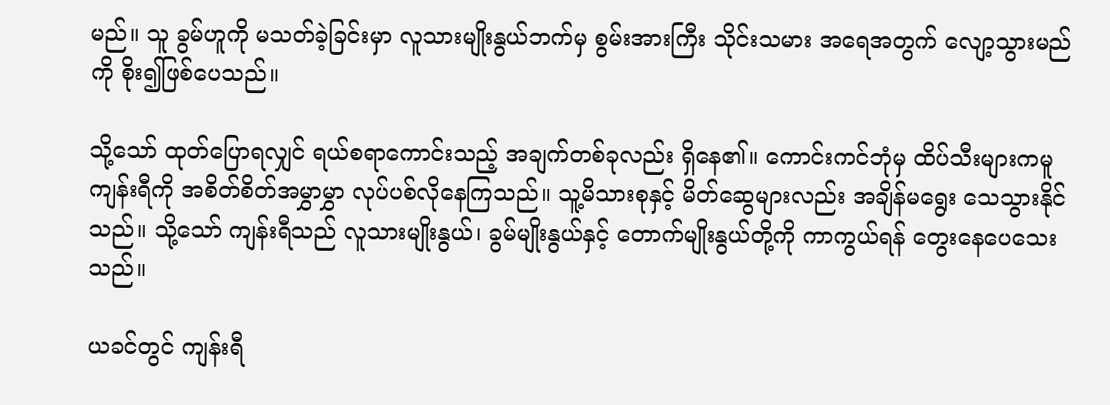မည်။ သူ ခွမ်ဟူကို မသတ်ခဲ့ခြင်းမှာ လူသားမျိုးနွယ်ဘက်မှ စွမ်းအားကြီး သိုင်းသမား အရေအတွက် လျော့သွားမည်ကို စိုး၍ဖြစ်ပေသည်။

သို့သော် ထုတ်ပြောရလျှင် ရယ်စရာကောင်းသည့် အချက်တစ်ခုလည်း ရှိနေ၏။ ကောင်းကင်ဘုံမှ ထိပ်သီးများကမူ ကျန်းရီကို အစိတ်စိတ်အမွှာမွှာ လုပ်ပစ်လိုနေကြသည်။ သူ့မိသားစုနှင့် မိတ်ဆွေများလည်း အချိန်မရွေး သေသွားနိုင်သည်။ သို့သော် ကျန်းရီသည် လူသားမျိုးနွယ်၊ ခွမ်မျိုးနွယ်နှင့် တောက်မျိုးနွယ်တို့ကို ကာကွယ်ရန် တွေးနေပေသေးသည်။

ယခင်တွင် ကျန်းရီ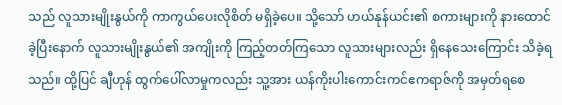သည် လူသားမျိုးနွယ်ကို ကာကွယ်ပေးလိုစိတ် မရှိခဲ့ပေ။ သို့သော် ဟယ်နုန်ယင်း၏ စကားများကို နားထောင်ခဲ့ပြီးနောက် လူသားမျိုးနွယ်၏ အကျိုးကို ကြည့်တတ်ကြသော လူသားများလည်း ရှိနေသေးကြောင်း သိခဲ့ရသည်။ ထို့ပြင် ချီဟုန် ထွက်ပေါ်လာမှုကလည်း သူ့အား ယန်ကိုးပါးကောင်းကင်ဧကရာဇ်ကို အမှတ်ရစေ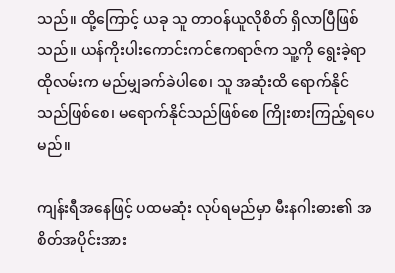သည်။ ထို့ကြောင့် ယခု သူ တာဝန်ယူလိုစိတ် ရှိလာပြီဖြစ်သည်။ ယန်ကိုးပါးကောင်းကင်ဧကရာဇ်က သူ့ကို ရွေးခဲ့ရာ ထိုလမ်းက မည်မျှခက်ခဲပါစေ၊ သူ အဆုံးထိ ရောက်နိုင်သည်ဖြစ်စေ၊ မရောက်နိုင်သည်ဖြစ်စေ ကြိုးစားကြည့်ရပေမည်။

ကျန်းရီအနေဖြင့် ပထမဆုံး လုပ်ရမည်မှာ မီးနဂါးဓား၏ အစိတ်အပိုင်းအား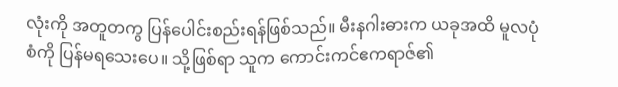လုံးကို အတူတကွ ပြန်ပေါင်းစည်းရန်ဖြစ်သည်။ မီးနဂါးဓားက ယခုအထိ မူလပုံစံကို ပြန်မရသေးပေ။ သို့ဖြစ်ရာ သူက ကောင်းကင်ဧကရာဇ်၏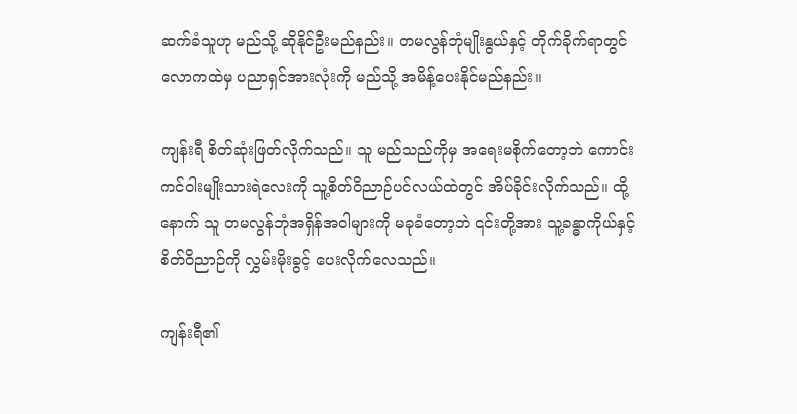ဆက်ခံသူဟု မည်သို့ ဆိုနိုင်ဦးမည်နည်း။ တမလွန်ဘုံမျိုးနွယ်နှင့် တိုက်ခိုက်ရာတွင် လောကထဲမှ ပညာရှင်အားလုံးကို မည်သို့ အမိန့်ပေးနိုင်မည်နည်း။

ကျန်းရီ စိတ်ဆုံးဖြတ်လိုက်သည်။ သူ မည်သည်ကိုမှ အရေးမစိုက်တော့ဘဲ ကောင်းကင်ဝါးမျိုးသားရဲလေးကို သူ့စိတ်ဝိညာဉ်ပင်လယ်ထဲတွင် အိပ်ခိုင်းလိုက်သည်။ ထို့နောက် သူ တမလွန်ဘုံအရှိန်အဝါများကို မခုခံတော့ဘဲ ၎င်းတို့အား သူ့ခန္ဓာကိုယ်နှင့် စိတ်ဝိညာဉ်ကို လွှမ်းမိုးခွင့် ပေးလိုက်လေသည်။

ကျန်းရီ၏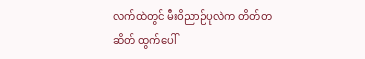လက်ထဲတွင် မီးဝိညာဉ်ပုလဲက တိတ်တဆိတ် ထွက်ပေါ်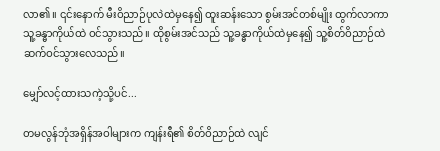လာ၏။ ၎င်းနောက် မီးဝိညာဉ်ပုလဲထဲမှနေ၍ ထူးဆန်းသော စွမ်းအင်တစ်မျိုး ထွက်လာကာ သူ့ခန္ဓာကိုယ်ထဲ ဝင်သွားသည်။ ထိုစွမ်းအင်သည် သူ့ခန္ဓာကိုယ်ထဲမှနေ၍ သူ့စိတ်ဝိညာဉ်ထဲ ဆက်ဝင်သွားလေသည်။

မျှော်လင့်ထားသကဲ့သို့ပင်...

တမလွန်ဘုံအရှိန်အဝါများက ကျန်းရီ၏ စိတ်ဝိညာဉ်ထဲ လျင်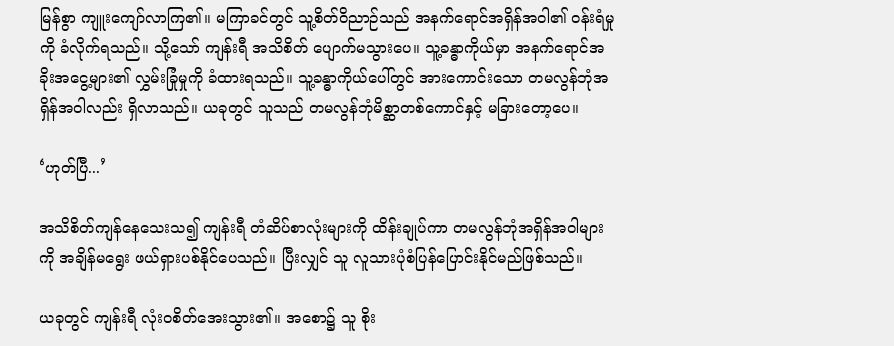မြန်စွာ ကျူးကျော်လာကြ၏။ မကြာခင်တွင် သူ့စိတ်ဝိညာဉ်သည် အနက်ရောင်အရှိန်အဝါ၏ ဝန်းရံမှုကို ခံလိုက်ရသည်။ သို့သော် ကျန်းရီ အသိစိတ် ပျောက်မသွားပေ။ သူ့ခန္ဓာကိုယ်မှာ အနက်ရောင်အခိုးအငွေ့များ၏ လွှမ်းခြုံမှုကို ခံထားရသည်။ သူ့ခန္ဓာကိုယ်ပေါ်တွင် အားကောင်းသော တမလွန်ဘုံအရှိန်အဝါလည်း ရှိလာသည်။ ယခုတွင် သူသည် တမလွန်ဘုံမိစ္ဆာတစ်ကောင်နှင့် မခြားတော့ပေ။

‘ဟုတ်ပြီ...’

အသိစိတ်ကျန်နေသေးသ၍ ကျန်းရီ တံဆိပ်စာလုံးများကို ထိန်းချုပ်ကာ တမလွန်ဘုံအရှိန်အဝါများကို အချိန်မရွေး ဖယ်ရှားပစ်နိုင်ပေသည်။ ပြီးလျှင် သူ လူသားပုံစံပြန်ပြောင်းနိုင်မည်ဖြစ်သည်။

ယခုတွင် ကျန်းရီ လုံးဝစိတ်အေးသွား၏။ အစော၌ သူ စိုး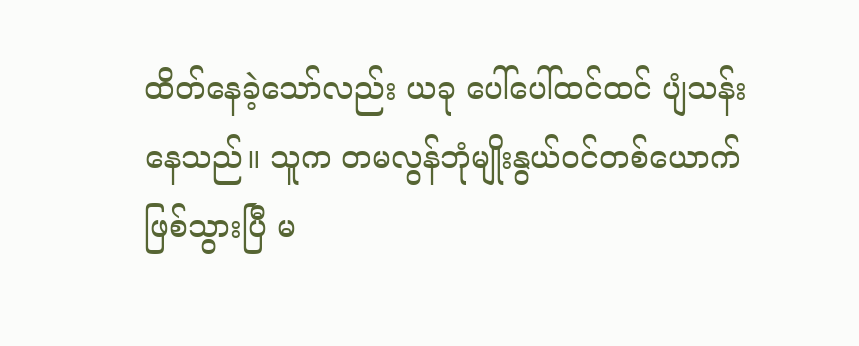ထိတ်နေခဲ့သော်လည်း ယခု ပေါ်ပေါ်ထင်ထင် ပျံသန်းနေသည်။ သူက တမလွန်ဘုံမျိုးနွယ်ဝင်တစ်ယောက် ဖြစ်သွားပြီ မ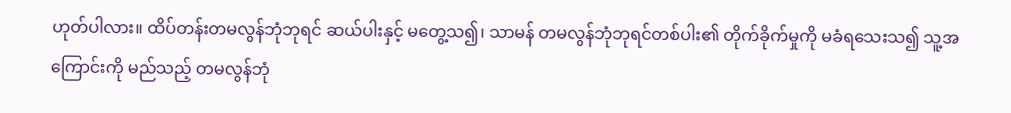ဟုတ်ပါလား။ ထိပ်တန်းတမလွန်ဘုံဘုရင် ဆယ်ပါးနှင့် မတွေ့သ၍၊ သာမန် တမလွန်ဘုံဘုရင်တစ်ပါး၏ တိုက်ခိုက်မှုကို မခံရသေးသ၍ သူ့အကြောင်းကို မည်သည့် တမလွန်ဘုံ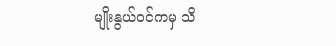မျိုးနွယ်ဝင်ကမှ သိ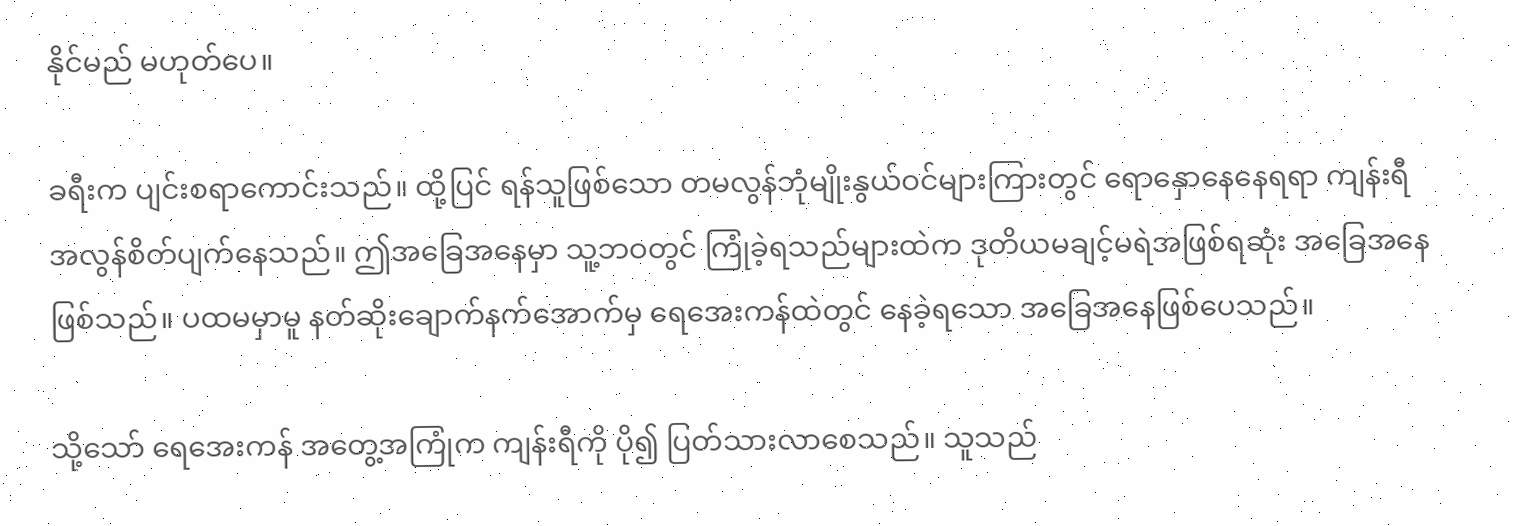နိုင်မည် မဟုတ်ပေ။

ခရီးက ပျင်းစရာကောင်းသည်။ ထို့ပြင် ရန်သူဖြစ်သော တမလွန်ဘုံမျိုးနွယ်ဝင်များကြားတွင် ရောနှောနေနေရရာ ကျန်းရီ အလွန်စိတ်ပျက်နေသည်။ ဤအခြေအနေမှာ သူ့ဘဝတွင် ကြုံခဲ့ရသည်များထဲက ဒုတိယမချင့်မရဲအဖြစ်ရဆုံး အခြေအနေ ဖြစ်သည်။ ပထမမှာမူ နတ်ဆိုးချောက်နက်အောက်မှ ရေအေးကန်ထဲတွင် နေခဲ့ရသော အခြေအနေဖြစ်ပေသည်။

သို့သော် ရေအေးကန် အတွေ့အကြုံက ကျန်းရီကို ပို၍ ပြတ်သားလာစေသည်။ သူသည်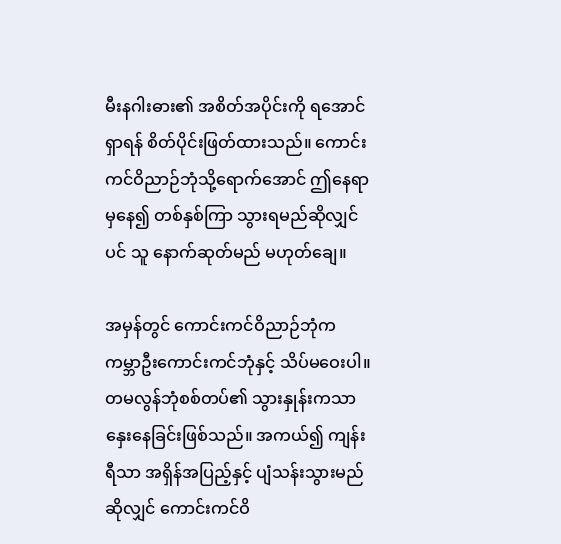မီးနဂါးဓား၏ အစိတ်အပိုင်းကို ရအောင်ရှာရန် စိတ်ပိုင်းဖြတ်ထားသည်။ ကောင်းကင်ဝိညာဉ်ဘုံသို့ရောက်အောင် ဤနေရာမှနေ၍ တစ်နှစ်ကြာ သွားရမည်ဆိုလျှင်ပင် သူ နောက်ဆုတ်မည် မဟုတ်ချေ။

အမှန်တွင် ကောင်းကင်ဝိညာဉ်ဘုံက ကမ္ဘာဦးကောင်းကင်ဘုံနှင့် သိပ်မဝေးပါ။ တမလွန်ဘုံစစ်တပ်၏ သွားနှုန်းကသာ နှေးနေခြင်းဖြစ်သည်။ အကယ်၍ ကျန်းရီသာ အရှိန်အပြည့်နှင့် ပျံသန်းသွားမည်ဆိုလျှင် ကောင်းကင်ဝိ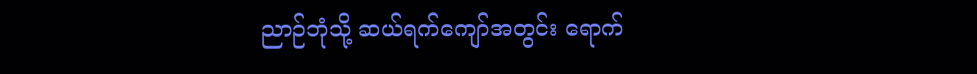ညာဉ်ဘုံသို့ ဆယ်ရက်ကျော်အတွင်း ရောက်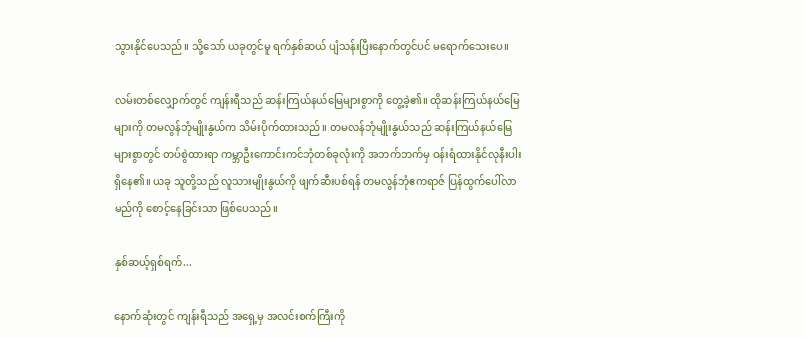သွားနိုင်ပေသည်။ သို့သော် ယခုတွင်မူ ရက်နှစ်ဆယ် ပျံသန်းပြီးနောက်တွင်ပင် မရောက်သေးပေ။

လမ်းတစ်လျှောက်တွင် ကျန်းရီသည် ဆန်းကြယ်နယ်မြေများစွာကို တွေ့ခဲ့၏။ ထိုဆန်းကြယ်နယ်မြေများကို တမလွန်ဘုံမျိုးနွယ်က သိမ်းပိုက်ထားသည်။ တမလန်ဘုံမျိုးနွယ်သည် ဆန်းကြယ်နယ်မြေများစွာတွင် တပ်စွဲထားရာ ကမ္ဘာဦးကောင်းကင်ဘုံတစ်ခုလုံးကို အဘက်ဘက်မှ ဝန်းရံထားနိုင်လုနီးပါး ရှိနေ၏။ ယခု သူတို့သည် လူသားမျိုးနွယ်ကို ဖျက်ဆီးပစ်ရန် တမလွန်ဘုံဧကရာဇ် ပြန်ထွက်ပေါ်လာမည်ကို စောင့်နေခြင်းသာ ဖြစ်ပေသည်။

နှစ်ဆယ့်ရှစ်ရက်...

နောက်ဆုံးတွင် ကျန်းရီသည် အရှေ့မှ အလင်းစက်ကြီးကို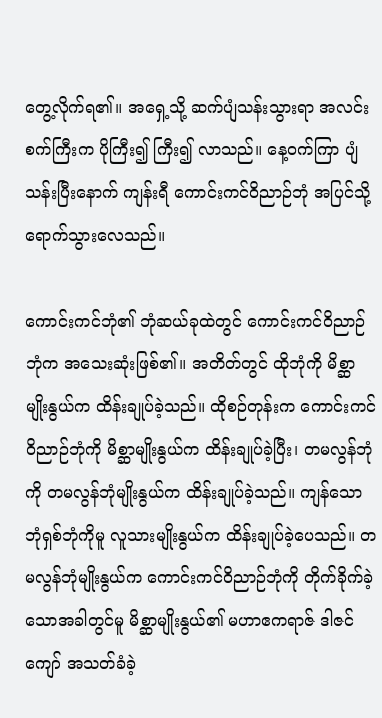တွေ့လိုက်ရ၏။ အရှေ့သို့ ဆက်ပျံသန်းသွားရာ အလင်းစက်ကြီးက ပိုကြီး၍ ကြီး၍ လာသည်။ နေ့ဝက်ကြာ ပျံသန်းပြီးနောက် ကျန်းရီ ကောင်းကင်ဝိညာဉ်ဘုံ အပြင်သို့ ရောက်သွားလေသည်။

ကောင်းကင်ဘုံ၏ ဘုံဆယ်ခုထဲတွင် ကောင်းကင်ဝိညာဉ်ဘုံက အသေးဆုံးဖြစ်၏။ အတိတ်တွင် ထိုဘုံကို မိစ္ဆာမျိုးနွယ်က ထိန်းချုပ်ခဲ့သည်။ ထိုစဉ်တုန်းက ကောင်းကင်ဝိညာဉ်ဘုံကို မိစ္ဆာမျိုးနွယ်က ထိန်းချုပ်ခဲ့ပြီး၊ တမလွန်ဘုံကို တမလွန်ဘုံမျိုးနွယ်က ထိန်းချုပ်ခဲ့သည်။ ကျန်သော ဘုံရှစ်ဘုံကိုမူ လူသားမျိုးနွယ်က ထိန်းချုပ်ခဲ့ပေသည်။ တမလွန်ဘုံမျိုးနွယ်က ကောင်းကင်ဝိညာဉ်ဘုံကို တိုက်ခိုက်ခဲ့သောအခါတွင်မူ မိစ္ဆာမျိုးနွယ်၏ မဟာဧကရာဇ် ဒါဇင်ကျော် အသတ်ခံခဲ့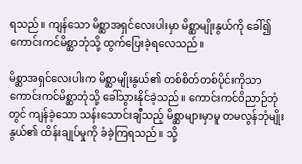ရသည်။ ကျန်သော မိစ္ဆာအရှင်လေးပါးမှာ မိစ္ဆာမျိုးနွယ်ကို ခေါ်၍ ကောင်းကင်မိစ္ဆာဘုံသို့ ထွက်ပြေးခဲ့ရလေသည်။

မိစ္ဆာအရှင်လေးပါးက မိစ္ဆာမျိုးနွယ်၏ တစ်စိတ်တစ်ပိုင်းကိုသာ ကောင်းကင်မိစ္ဆာဘုံသို့ ခေါ်သွားနိုင်ခဲ့သည်။ ကောင်းကင်ဝိညာဉ်ဘုံတွင် ကျန်ခဲ့သော သန်းသောင်းချီသည့် မိစ္ဆာများမှာမူ တမလွန်ဘုံမျိုးနွယ်၏ ထိန်းချုပ်မှုကို ခံခဲ့ကြရသည်။ သို့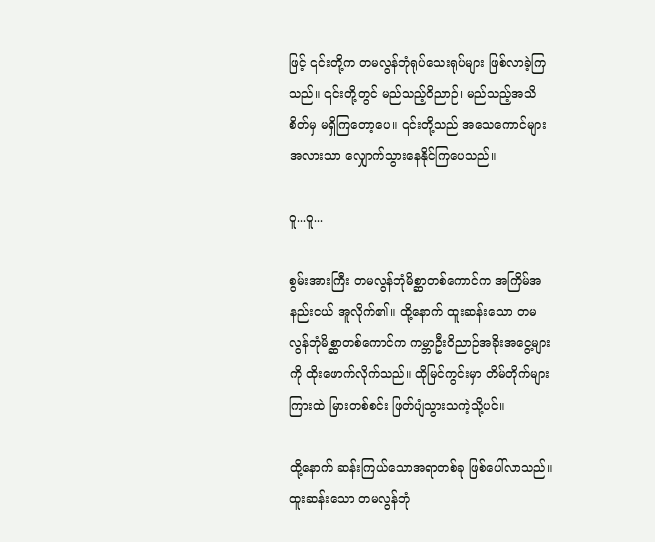ဖြင့် ၎င်းတို့က တမလွန်ဘုံရုပ်သေးရုပ်များ ဖြစ်လာခဲ့ကြသည်။ ၎င်းတို့တွင် မည်သည့်ဝိညာဉ်၊ မည်သည့်အသိစိတ်မှ မရှိကြတော့ပေ။ ၎င်းတို့သည် အသေကောင်များအလားသာ လျှောက်သွားနေနိုင်ကြပေသည်။

ဝူ...ဝူ...

စွမ်းအားကြီး တမလွန်ဘုံမိစ္ဆာတစ်ကောင်က အကြိမ်အနည်းငယ် အူလိုက်၏။ ထို့နောက် ထူးဆန်းသော တမလွန်ဘုံမိစ္ဆာတစ်ကောင်က ကမ္ဘာဦးဝိညာဉ်အခိုးအငွေ့များကို ထိုးဖောက်လိုက်သည်။ ထိုမြင်ကွင်းမှာ တိမ်တိုက်များကြားထဲ မြားတစ်စင်း ဖြတ်ပျံသွားသကဲ့သို့ပင်။

ထို့နောက် ဆန်းကြယ်သောအရာတစ်ခု ဖြစ်ပေါ်လာသည်။ ထူးဆန်းသော တမလွန်ဘုံ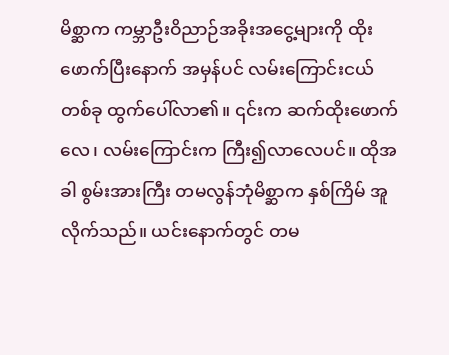မိစ္ဆာက ကမ္ဘာဦးဝိညာဉ်အခိုးအငွေ့များကို ထိုးဖောက်ပြီးနောက် အမှန်ပင် လမ်းကြောင်းငယ်တစ်ခု ထွက်ပေါ်လာ၏။ ၎င်းက ဆက်ထိုးဖောက်လေ၊ လမ်းကြောင်းက ကြီး၍လာလေပင်။ ထိုအခါ စွမ်းအားကြီး တမလွန်ဘုံမိစ္ဆာက နှစ်ကြိမ် အူလိုက်သည်။ ယင်းနောက်တွင် တမ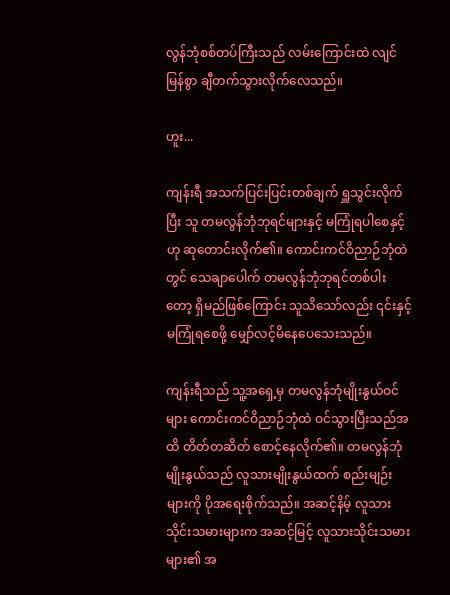လွန်ဘုံစစ်တပ်ကြီးသည် လမ်းကြောင်းထဲ လျင်မြန်စွာ ချီတက်သွားလိုက်လေသည်။

ဟူး...

ကျန်းရီ အသက်ပြင်းပြင်းတစ်ချက် ရှူသွင်းလိုက်ပြီး သူ တမလွန်ဘုံဘုရင်များနှင့် မကြုံရပါစေနှင့်ဟု ဆုတောင်းလိုက်၏။ ကောင်းကင်ဝိညာဉ်ဘုံထဲတွင် သေချာပေါက် တမလွန်ဘုံဘုရင်တစ်ပါးတော့ ရှိမည်ဖြစ်ကြောင်း သူသိသော်လည်း ၎င်းနှင့် မကြုံရစေဖို့ မျှော်လင့်မိနေပေသေးသည်။

ကျန်းရီသည် သူ့အရှေ့မှ တမလွန်ဘုံမျိုးနွယ်ဝင်များ ကောင်းကင်ဝိညာဉ်ဘုံထဲ ဝင်သွားပြီးသည်အထိ တိတ်တဆိတ် စောင့်နေလိုက်၏။ တမလွန်ဘုံမျိုးနွယ်သည် လူသားမျိုးနွယ်ထက် စည်းမျဉ်းများကို ပိုအရေးစိုက်သည်။ အဆင့်နိမ့် လူသားသိုင်းသမားများက အဆင့်မြင့် လူသားသိုင်းသမားများ၏ အ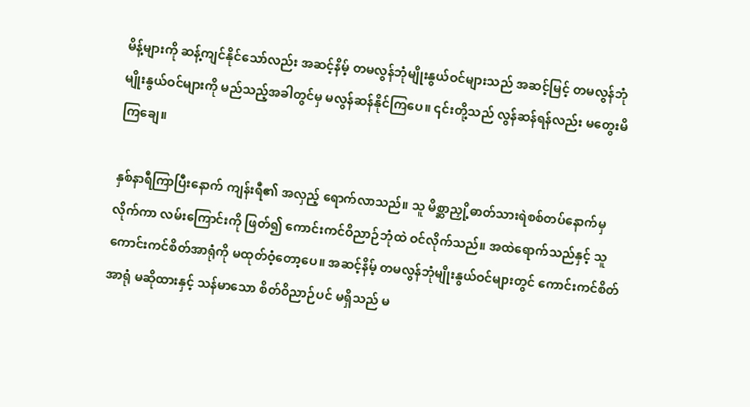မိန့်များကို ဆန့်ကျင်နိုင်သော်လည်း အဆင့်နိမ့် တမလွန်ဘုံမျိုးနွယ်ဝင်များသည် အဆင့်မြင့် တမလွန်ဘုံမျိုးနွယ်ဝင်များကို မည်သည့်အခါတွင်မှ မလွန်ဆန်နိုင်ကြပေ။ ၎င်းတို့သည် လွန်ဆန်ရန်လည်း မတွေးမိကြချေ။

နှစ်နာရီကြာပြီးနောက် ကျန်းရီ၏ အလှည့် ရောက်လာသည်။ သူ မိစ္ဆာညှို့ဓာတ်သားရဲစစ်တပ်နောက်မှလိုက်ကာ လမ်းကြောင်းကို ဖြတ်၍ ကောင်းကင်ဝိညာဉ်ဘုံထဲ ဝင်လိုက်သည်။ အထဲရောက်သည်နှင့် သူ ကောင်းကင်စိတ်အာရုံကို မထုတ်ဝံ့တော့ပေ။ အဆင့်နိမ့် တမလွန်ဘုံမျိုးနွယ်ဝင်များတွင် ကောင်းကင်စိတ်အာရုံ မဆိုထားနှင့် သန်မာသော စိတ်ဝိညာဉ်ပင် မရှိသည် မ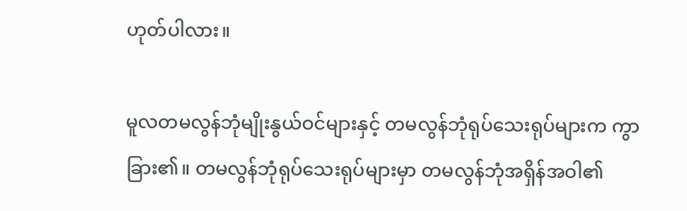ဟုတ်ပါလား။

မူလတမလွန်ဘုံမျိုးနွယ်ဝင်များနှင့် တမလွန်ဘုံရုပ်သေးရုပ်များက ကွာခြား၏။ တမလွန်ဘုံရုပ်သေးရုပ်များမှာ တမလွန်ဘုံအရှိန်အဝါ၏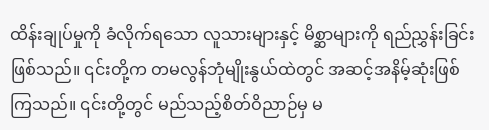ထိန်းချုပ်မှုကို ခံလိုက်ရသော လူသားများနှင့် မိစ္ဆာများကို ရည်ညွှန်းခြင်းဖြစ်သည်။ ၎င်းတို့က တမလွန်ဘုံမျိုးနွယ်ထဲတွင် အဆင့်အနိမ့်ဆုံးဖြစ်ကြသည်။ ၎င်းတို့တွင် မည်သည့်စိတ်ဝိညာဉ်မှ မ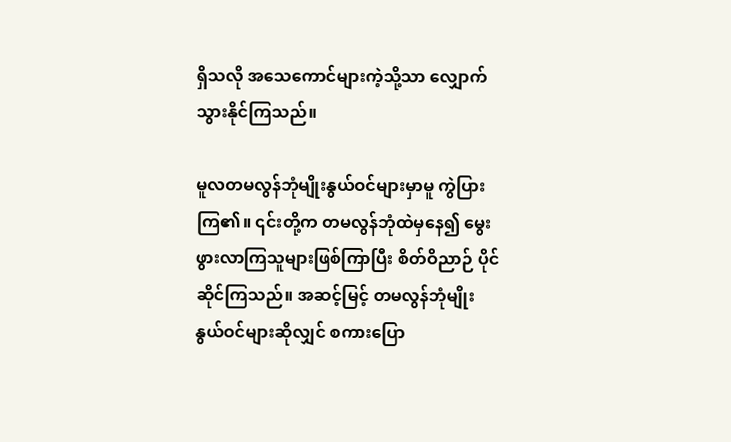ရှိသလို အသေကောင်များကဲ့သို့သာ လျှောက်သွားနိုင်ကြသည်။

မူလတမလွန်ဘုံမျိုးနွယ်ဝင်များမှာမူ ကွဲပြားကြ၏။ ၎င်းတို့က တမလွန်ဘုံထဲမှနေ၍ မွေးဖွားလာကြသူများဖြစ်ကြာပြီး စိတ်ဝိညာဉ် ပိုင်ဆိုင်ကြသည်။ အဆင့်မြင့် တမလွန်ဘုံမျိုးနွယ်ဝင်များဆိုလျှင် စကားပြော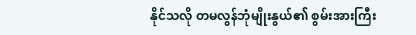နိုင်သလို တမလွန်ဘုံမျိုးနွယ်၏ စွမ်းအားကြီး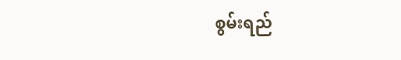စွမ်းရည်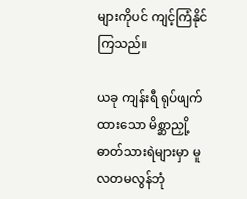များကိုပင် ကျင့်ကြံနိုင်ကြသည်။

ယခု ကျန်းရီ ရုပ်ဖျက်ထားသော မိစ္ဆာညှို့ဓာတ်သားရဲများမှာ မူလတမလွန်ဘုံ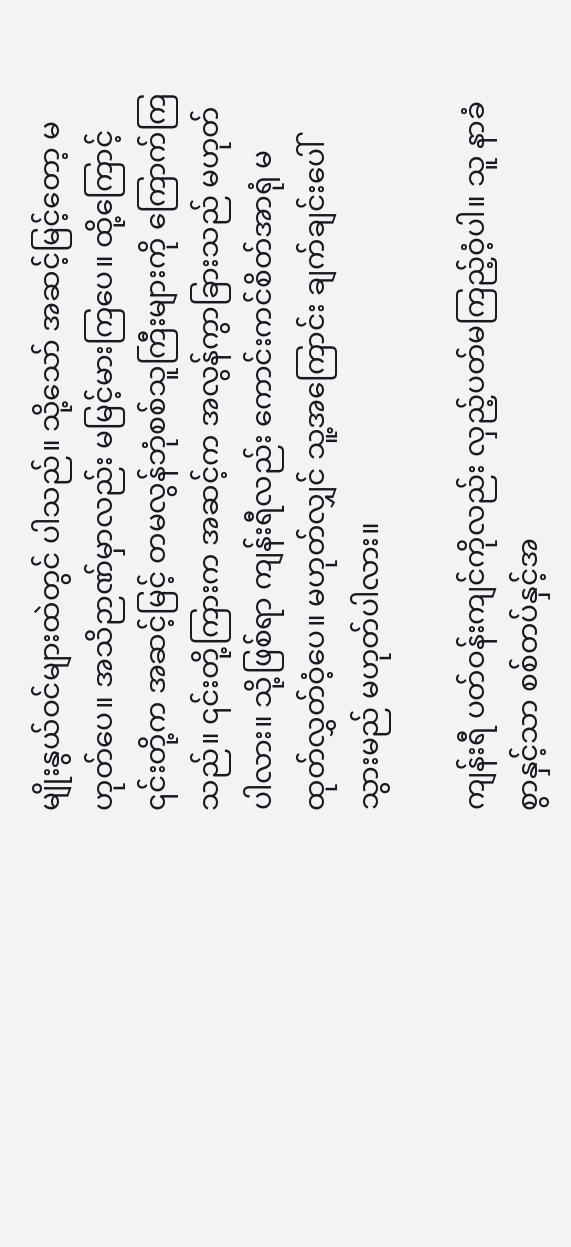မျိုးနွယ်ဝင်များထဲတွင် ပါသည်။ သို့သော် အဆင့်မြင့်တော့ မဟုတ်ပေ။ အသိဉာဏ်မှာလည်း မမြင့်မားကြပေ။ ထို့ကြောင့် ၎င်းတို့က အဆင့်မြင့် တမလွန်ဘုံစစ်သူကြီးများကို ကြောက်ကြသည်။ ၎င်းတို့ကြားက အဆင့်က အလွန်ကွာခြားသည် မဟုတ်ပါလား။ သို့ဖြစ်ရာ ကျန်းရီလည်း ကောင်းကင်စိတ်အာရုံ မထုတ်လွှတ်ဝံ့ပေ။ မဟုတ်လျှင် သူ့အကြောင်း ချက်ချင်းပေါ်သွားမည် မဟုတ်ပါလား။

ကျန်းရီ ပတ်ဝန်းကျင်ကိုလည်း လှည့်ပတ်မကြည့်ဝံ့ပါ။ သူ နာခံစွာနှင့်သာ စစ်တပ်နှင့်အ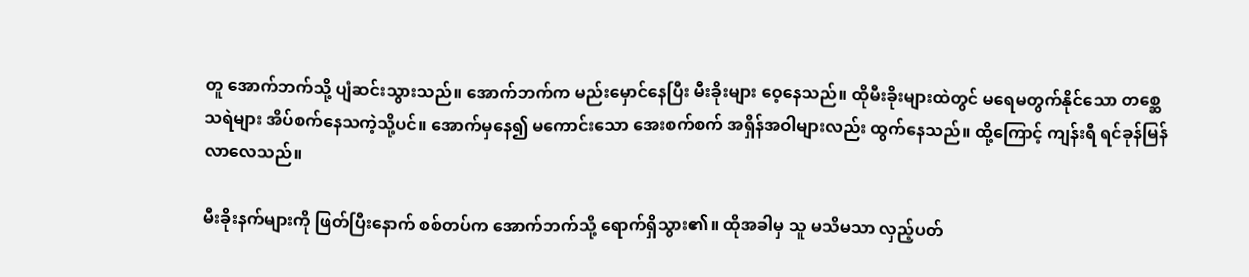တူ အောက်ဘက်သို့ ပျံဆင်းသွားသည်။ အောက်ဘက်က မည်းမှောင်နေပြီး မီးခိုးများ ဝေ့နေသည်။ ထိုမီးခိုးများထဲတွင် မရေမတွက်နိုင်သော တစ္ဆေသရဲများ အိပ်စက်နေသကဲ့သို့ပင်။ အောက်မှနေ၍ မကောင်းသော အေးစက်စက် အရှိန်အဝါများလည်း ထွက်နေသည်။ ထို့ကြောင့် ကျန်းရီ ရင်ခုန်မြန်လာလေသည်။

မီးခိုးနက်များကို ဖြတ်ပြီးနောက် စစ်တပ်က အောက်ဘက်သို့ ရောက်ရှိသွား၏။ ထိုအခါမှ သူ မသိမသာ လှည့်ပတ်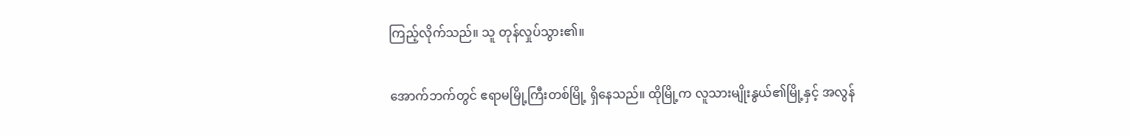ကြည့်လိုက်သည်။ သူ တုန်လှုပ်သွား၏။

အောက်ဘက်တွင် ဧရာမမြို့ကြီးတစ်မြို့ ရှိနေသည်။ ထိုမြို့က လူသားမျိုးနွယ်၏မြို့နှင့် အလွန်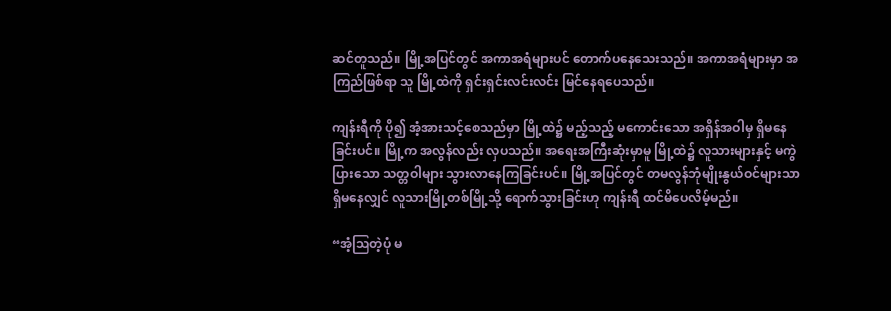ဆင်တူသည်။ မြို့အပြင်တွင် အကာအရံများပင် တောက်ပနေသေးသည်။ အကာအရံများမှာ အကြည်ဖြစ်ရာ သူ မြို့ထဲကို ရှင်းရှင်းလင်းလင်း မြင်နေရပေသည်။

ကျန်းရီကို ပို၍ အံ့အားသင့်စေသည်မှာ မြို့ထဲ၌ မည့်သည့် မကောင်းသော အရှိန်အဝါမှ ရှိမနေခြင်းပင်။ မြို့က အလွန်လည်း လှပသည်။ အရေးအကြီးဆုံးမှာမူ မြို့ထဲ၌ လူသားများနှင့် မကွဲပြားသော သတ္တဝါများ သွားလာနေကြခြင်းပင်။ မြို့အပြင်တွင် တမလွန်ဘုံမျိုးနွယ်ဝင်များသာ ရှိမနေလျှင် လူသားမြို့တစ်မြို့သို့ ရောက်သွားခြင်းဟု ကျန်းရီ ထင်မိပေလိမ့်မည်။

“အံ့ဩတဲ့ပုံ မ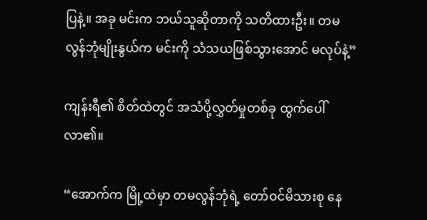ပြနဲ့။ အခု မင်းက ဘယ်သူဆိုတာကို သတိထားဦး။ တမလွန်ဘုံမျိုးနွယ်က မင်းကို သံသယဖြစ်သွားအောင် မလုပ်နဲ့”

ကျန်းရီ၏ စိတ်ထဲတွင် အသံပို့လွှတ်မှုတစ်ခု ထွက်ပေါ်လာ၏။

“အောက်က မြို့ထဲမှာ တမလွန်ဘုံရဲ့ တော်ဝင်မိသားစု နေ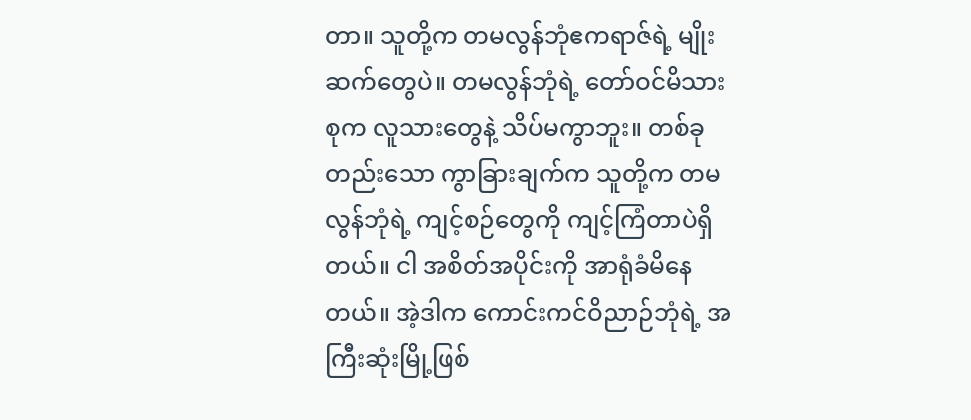တာ။ သူတို့က တမလွန်ဘုံဧကရာဇ်ရဲ့ မျိုးဆက်တွေပဲ။ တမလွန်ဘုံရဲ့ တော်ဝင်မိသားစုက လူသားတွေနဲ့ သိပ်မကွာဘူး။ တစ်ခုတည်းသော ကွာခြားချက်က သူတို့က တမလွန်ဘုံရဲ့ ကျင့်စဉ်တွေကို ကျင့်ကြံတာပဲရှိတယ်။ ငါ အစိတ်အပိုင်းကို အာရုံခံမိနေတယ်။ အဲ့ဒါက ကောင်းကင်ဝိညာဉ်ဘုံရဲ့ အကြီးဆုံးမြို့ဖြစ်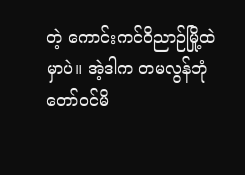တဲ့ ကောင်းကင်ဝိညာဉ်မြို့ထဲမှာပဲ။ အဲ့ဒါက တမလွန်ဘုံ တော်ဝင်မိ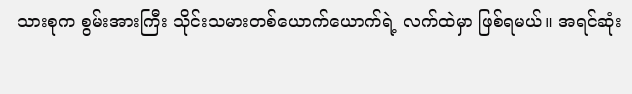သားစုက စွမ်းအားကြီး သိုင်းသမားတစ်ယောက်ယောက်ရဲ့ လက်ထဲမှာ ဖြစ်ရမယ်။ အရင်ဆုံး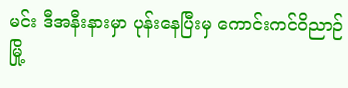မင်း ဒီအနီးနားမှာ ပုန်းနေပြီးမှ ကောင်းကင်ဝိညာဉ်မြို့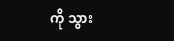ကို သွား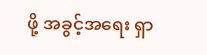ဖို့ အခွင့်အရေး ရှာ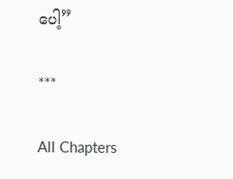ပေါ့”

***

All Chapters